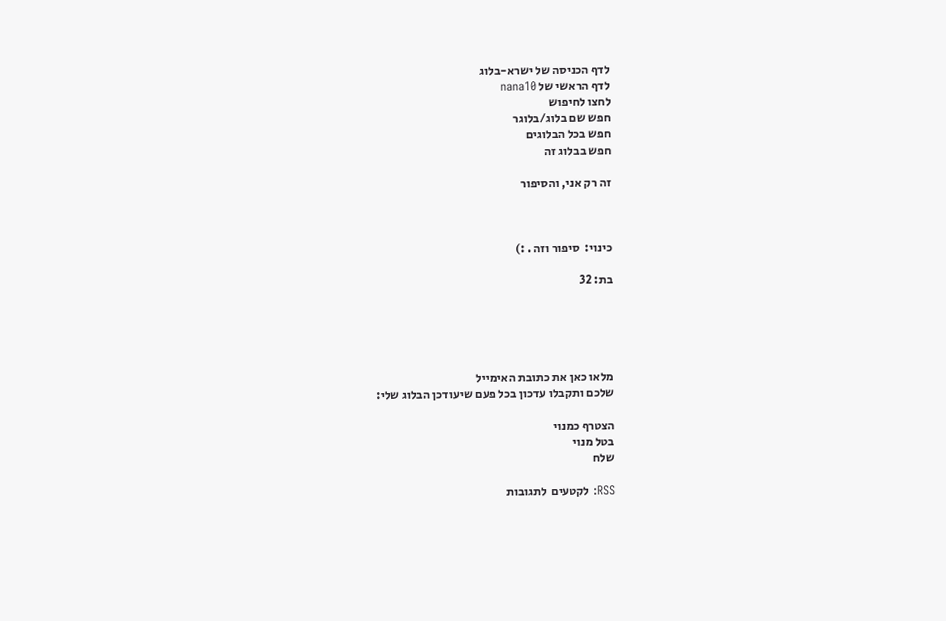לדף הכניסה של ישרא-בלוג
לדף הראשי של nana10
לחצו לחיפוש
חפש שם בלוג/בלוגר
חפש בכל הבלוגים
חפש בבלוג זה

זה רק אני, והסיפור



כינוי:  סיפור וזה . :)

בת: 32





מלאו כאן את כתובת האימייל
שלכם ותקבלו עדכון בכל פעם שיעודכן הבלוג שלי:

הצטרף כמנוי
בטל מנוי
שלח

RSS: לקטעים  לתגובות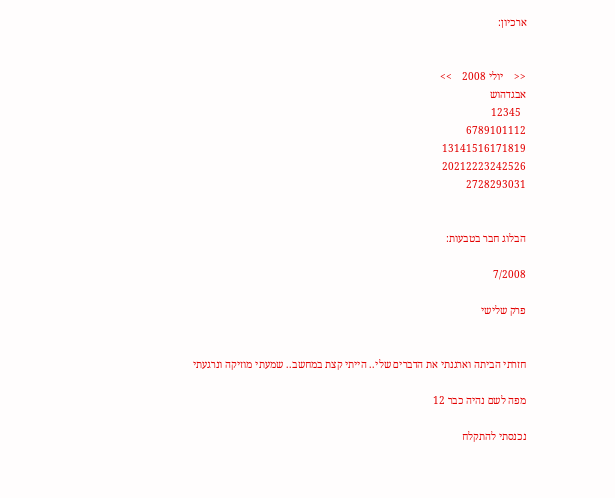ארכיון:


<<    יולי 2008    >>
אבגדהוש
  12345
6789101112
13141516171819
20212223242526
2728293031


הבלוג חבר בטבעות:

7/2008

פרק שלישי


חזרתי הביתה וארגנתי את הדברים שלי.. הייתי קצת במחשב.. שמעתי מוזיקה ונרגעתי

מפה לשם נהיה כבר 12

נכנסתי להתקלח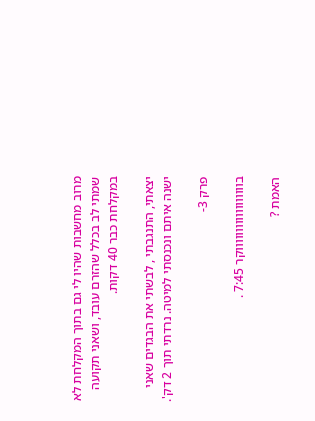מרוב מחשבות שהיו לי גם בתוך המקלחת לא שמתי לב בכלל שהזרם עובד, ושאני תקועה במקלחת כבר 40 דקות.

יצאתי, התנגבתי , לבשתי את הבגדים שאני ישנה איתם ונכנסתי למיטה. נרדתי תוך 2 דק'.

פרק 3-

בווווווווווווווווווקר 7:45 .

האמת ?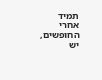תמיד אחרי החופשים, יש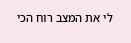לי את המצב רוח הכי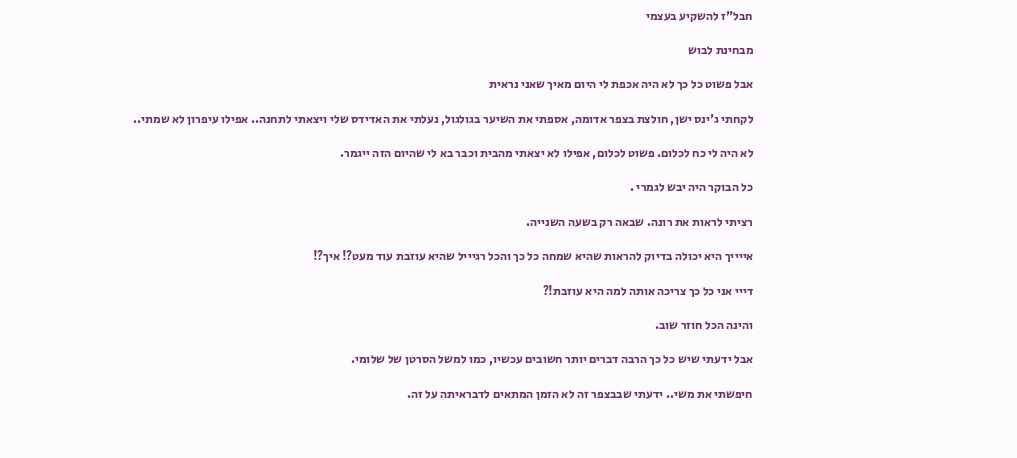חבל"ז להשקיע בעצמי

מבחינת לבוש

אבל פשוט כל כך לא היה אכפת לי היום מאיך שאני נראית

לקחתי ג'ינס ישן, חולצת בצפר אדומה, אספתי את השיער בגולגול, נעלתי את האדידס שלי ויצאתי לתחנה.. אפילו עיפרון לא שמתי..

לא היה לי כח לכלום. פשוט לכלום, אפילו לא יצאתי מהבית וכבר בא לי שהיום הזה ייגמר.

כל הבוקר היה יבש לגמרי .

רציתי לראות את רונה. שבאה רק בשעה השנייה.

אייייך היא יכולה בדיוק להראות שהיא שמחה כל כך והכל רגיייל שהיא עוזבת עוד מעט?! איך?!

דייי אני כל כך צריכה אותה למה היא עוזבת!?

והינה הכל חוזר שוב.

אבל ידעתי שיש כל כך הרבה דברים יותר חשובים עכשיו, כמו למשל הסרטן של שלומי.

חיפשתי את משי.. ידעתי שבבצפר זה לא הזמן המתאים לדבראיתה על זה.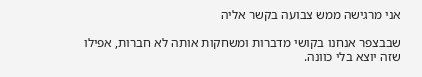אני מרגישה ממש צבועה בקשר אליה

שבבצפר אנחנו בקושי מדברות ומשחקות אותה לא חברות, אפילו שזה יוצא בלי כוונה.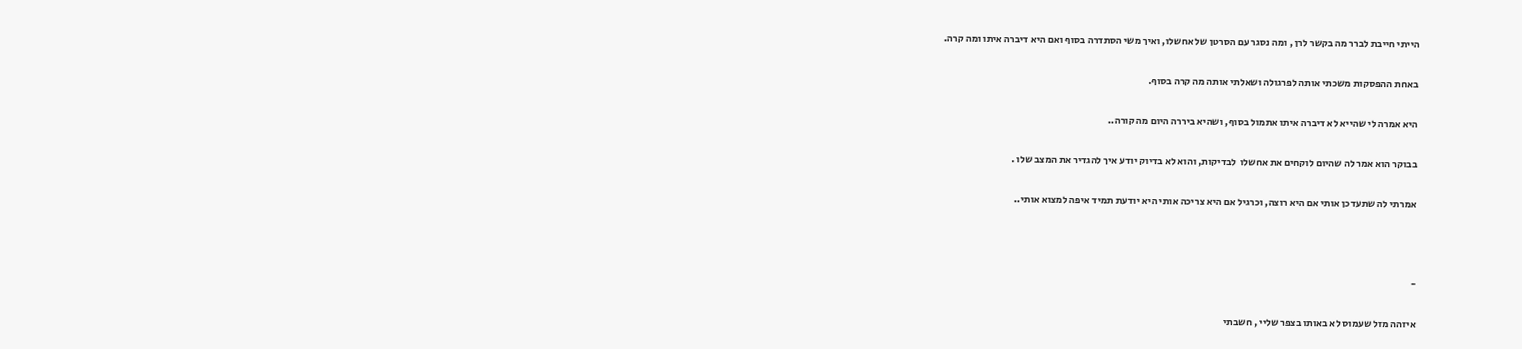הייתי חייבת לברר מה בקשר לרן , ומה נסגר עם הסרטן של אחשלו, ואיך משי הסתדרה בסוף ואם היא דיברה איתו ומה קרה.

באחת ההפסקות משכתי אותה לפרגולה ושאלתי אותה מה קרה בסוף.

היא אמרה לי שהייא לא דיברה איתו אתמול בסוף, ושהיא ביררה היום מה קורה..

בבוקר הוא אמר לה שהיום לוקחים את אחשלו  לבדיקות, והוא לא בדיוק יודע איך להגדיר את המצב שלו .

אמרתי לה שתעדכן אותי אם היא רוצה, וכרגיל אם היא צריכה אותי היא יודעת תמיד איפה למצוא אותי..



-

איזהה מזל שעמוס לא באותו בצפר שליי , חשבתי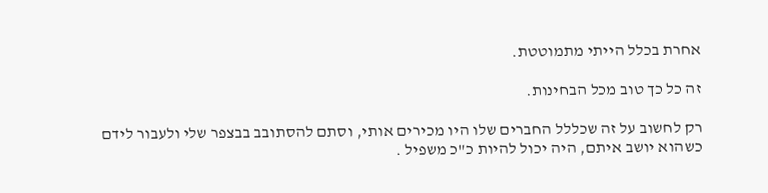אחרת בכלל הייתי מתמוטטת.

זה כל כך טוב מכל הבחינות.

רק לחשוב על זה שכללל החברים שלו היו מכירים אותי, וסתם להסתובב בבצפר שלי ולעבור לידם כשהוא יושב איתם, היה יכול להיות כ"כ משפיל .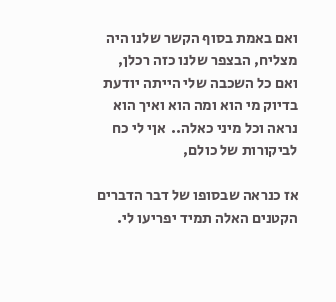ואם באמת בסוף הקשר שלנו היה מצליח, הבצפר שלנו כזה רכלן, ואם כל השכבה שלי הייתה יודעת בדיוק מי הוא ומה הוא ואיך הוא נראה וכל מיני כאלה..  אןי לי כח לביקורות של כולם,

אז כנראה שבסופו של דבר הדברים הקטנים האלה תמיד יפריעו לי.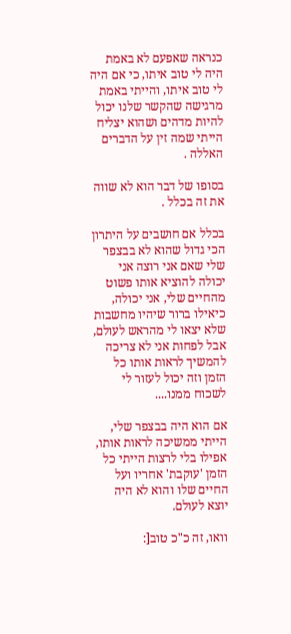כנראה שאפעם לא באמת היה לי טוב איתו, כי אם היה לי טוב איתו, והייתי באמת מרגישה שהקשר שלנו יכול להיות מדהים ושהוא יצליח הייתי שמה זין על הדברים האללה .

בסופו של דבר הוא לא שווה את זה בכלל .

בכלל אם חושבים על היתרון הכי גדול שהוא לא בבצפר שלי שאם אני רוצה אני יכולה להוציא אותו פשוט מהחיים שלי, אני יכולה, כיאילו ברור שיהיו מחשבות שלא יצאו לי מהראש לעולם, אבל לפחות אני לא צריכה להמשיך לראות אותו כל הזמן וזה יכול לעזור לי לשכוח ממנו....

אם הוא היה בבצפר שלי, הייתי ממשיכה לראות אותו, אפילו בלי לרצות הייתי כל הזמן 'עוקבת' אחריו ועל החיים שלו והוא לא היה יוצא לעולם.

וואו, זה כ"כ טוב[: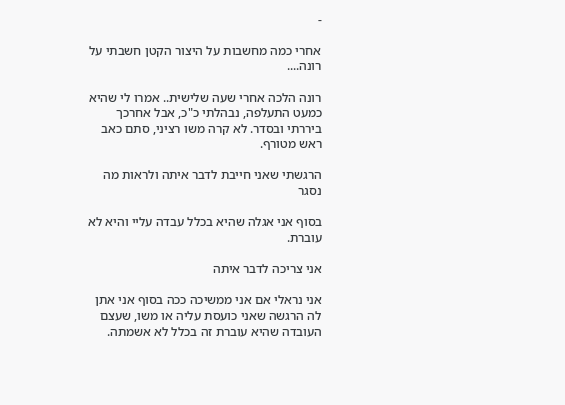-

אחרי כמה מחשבות על היצור הקטן חשבתי על רונה....

רונה הלכה אחרי שעה שלישית.. אמרו לי שהיא כמעט התעלפה, נבהלתי כ"כ, אבל אחרכך ביררתי ובסדר. לא קרה משו רציני, סתם כאב ראש מטורף.

הרגשתי שאני חייבת לדבר איתה ולראות מה נסגר

בסוף אני אגלה שהיא בכלל עבדה עליי והיא לא עוברת.

אני צריכה לדבר איתה

אני נראלי אם אני ממשיכה ככה בסוף אני אתן לה הרגשה שאני כועסת עליה או משו, שעצם העובדה שהיא עוברת זה בכלל לא אשמתה.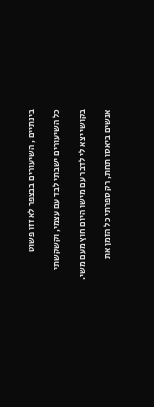בינתיים , השיעורים בבצפר לא זזו פשוט

כל השיעורים ישבתי לבד עם עצמי, וקשקשתי

בקושי יצא לי לדבר עם מישו היום חוץ מעם משי.

אנשים ביאסו תחת, רק ספרתי כל הזמן את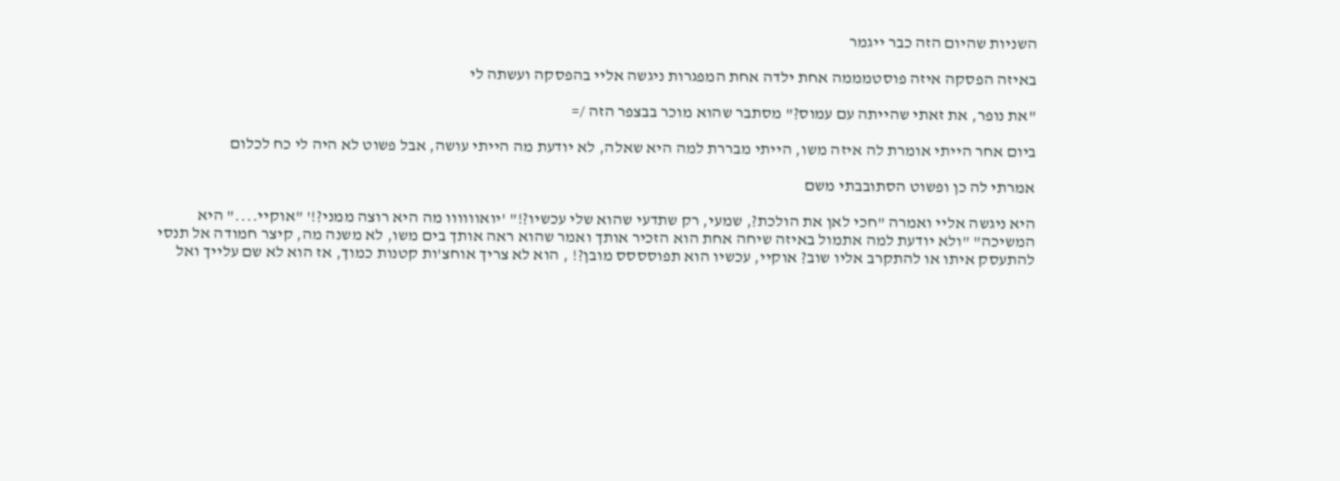השניות שהיום הזה כבר ייגמר

באיזה הפסקה איזה פוסטמממה אחת ילדה אחת המפגרות ניגשה אליי בהפסקה ועשתה לי

"את נופר, את זאתי שהייתה עם עמוס?" מסתבר שהוא מוכר בבצפר הזה /=

ביום אחר הייתי אומרת לה איזה משו, הייתי מבררת למה היא שאלה, לא יודעת מה הייתי עושה, אבל פשוט לא היה לי כח לכלום

אמרתי לה כן ופשוט הסתובבתי משם

היא ניגשה אליי ואמרה "חכי לאן את הולכת?, שמעי, רק שתדעי שהוא שלי עכשיו?!" 'יואוווווו מה היא רוצה ממני?!' "אוקיי...." היא המשיכה" "ולא יודעת למה אתמול באיזה שיחה אחת הוא הזכיר אותך ואמר שהוא ראה אותך בים משו, לא משנה מה, קיצר חמודה אל תנסי להתעסק איתו או להתקרב אליו שוב? אוקיי, עכשיו הוא תפוסססס מובן?! , הוא לא צריך אוחצ'ות קטנות כמוך, אז הוא לא שם עלייך ואל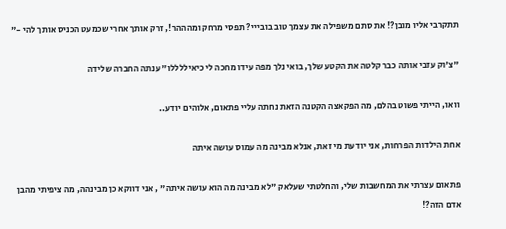תתקרבי אליו מובן?! את סתם משפילה את עצמך טוב בובייי? תפסי מרחק ומהההר!, זרק אותך אחרי שכמעט הכניס אותך להי -"

"צ'וק עזבי אותה כבר קלטה את הקטע שלך, בואי נלך מפה עידו מחכה לי כיאיללללו" ענתה החברה שלידה

וואו, הייתי פשוט בהלם, מה הפקאצה הקטנה הזאת נחתה עליי פתאום, אלוהים יודע..

אחת הילדות הפרחות, אני יודעת מי זאת, אנלא מבינה מה עמוס עושה איתה

פתאום עצרתי את המחשבות שלי, והחלטתי שעלאק "לא מבינה מה הוא עושה איתה" , אני דווקא כן מבינהה, מה ציפיתי מהבן אדם הזה?!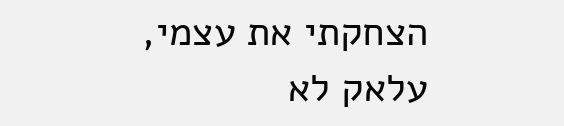הצחקתי את עצמי, עלאק לא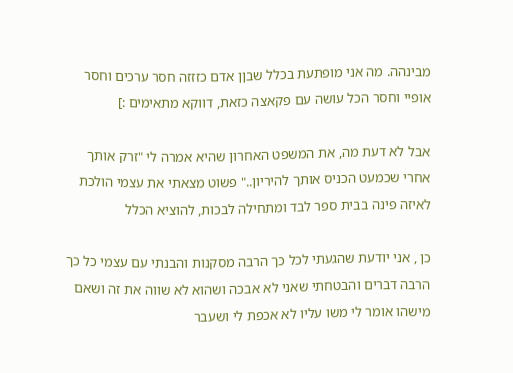מבינהה. מה אני מופתעת בכלל שבןן אדם כזזזה חסר ערכים וחסר אופיי וחסר הכל עושה עם פקאצה כזאת, דווקא מתאימים :]

אבל לא דעת מה, את המשפט האחרון שהיא אמרה לי "זרק אותך אחרי שכמעט הכניס אותך להיריון.." פשוט מצאתי את עצמי הולכת לאיזה פינה בבית ספר לבד ומתחילה לבכות, להוציא הכלל

כן , אני יודעת שהגעתי לכל כך הרבה מסקנות והבנתי עם עצמי כל כך הרבה דברים והבטחתי שאני לא אבכה ושהוא לא שווה את זה ושאם מישהו אומר לי משו עליו לא אכפת לי ושעבר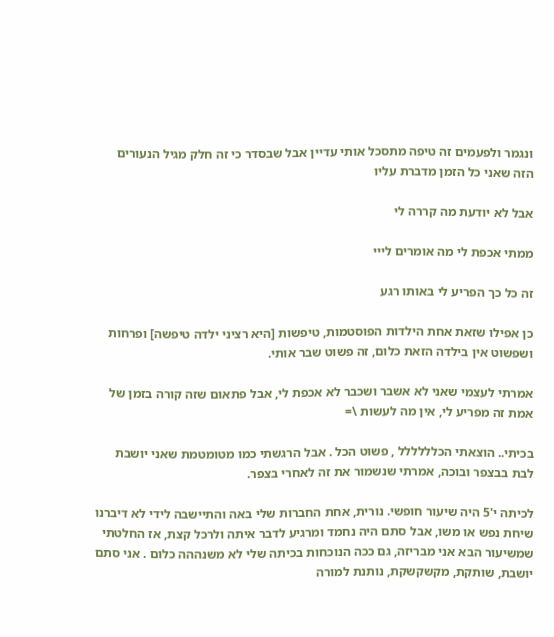ונגמר ולפעמים זה טיפה מתסכל אותי עדיין אבל שבסדר כי זה חלק מגיל הנעורים הזה שאני כל הזמן מדברת עליו

אבל לא יודעת מה קררה לי

ממתי אכפת לי מה אומרים לייי

זה כל כך הפריע לי באותו רגע

כן אפילו שזאת אחת הילדות הפוסטמות, טיפשות [היא רציני ילדה טיפשה] ופרחות ושפשוט אין בילדה הזאת כלום, זה פשוט שבר אותי.

אמרתי לעצמי שאני לא אשבר ושכבר לא אכפת לי, אבל פתאום שזה קורה בזמן של אמת זה מפריע לי, אין מה לעשות \=

בכיתי.. הוצאתי הכלללללל , פשוט הכל . אבל הרגשתי כמו מטומטמת שאני יושבת לבת בבצפר ובוכה, אמרתי שנשמור את זה לאחרי בצפר.

לכיתה י'5 היה שיעור חופשי. נורית, אחת החברות שלי באה והתיישבה לידי לא דיברנו שיחת נפש או משו, אבל סתם היה נחמד ומרגיע לדבר איתה ולרכל קצת, אז החלטתי שמשיעור הבא אני מבריזה, גם ככה הנוכחות בכיתה שלי לא משנההה כלום . אני סתם יושבת, שותקת, מקשקשקת, נותנת למורה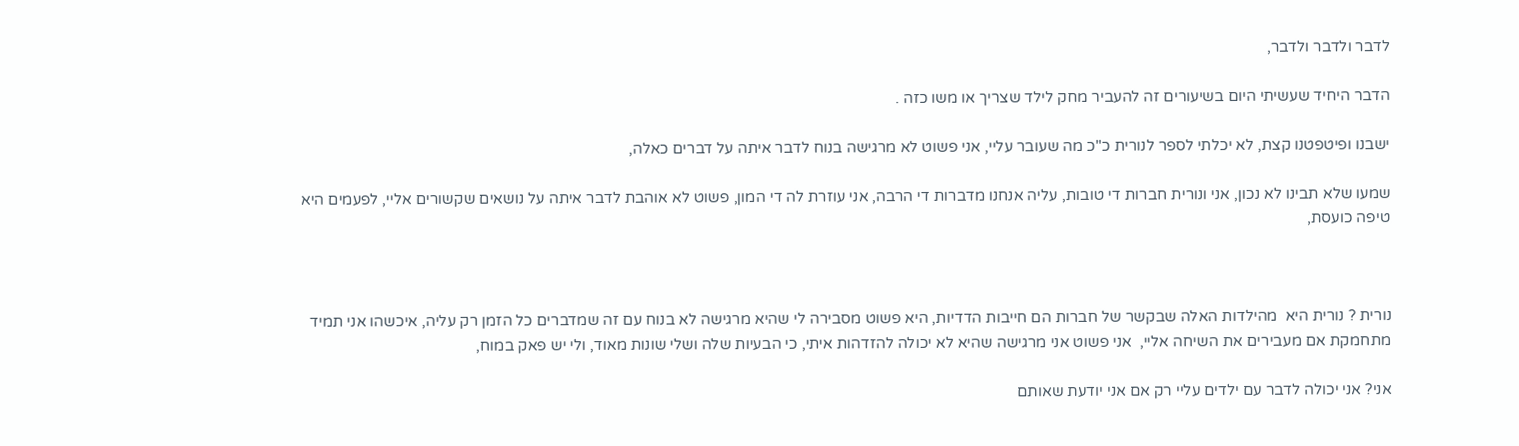לדבר ולדבר ולדבר,

הדבר היחיד שעשיתי היום בשיעורים זה להעביר מחק לילד שצריך או משו כזה .

ישבנו ופיטפטנו קצת, לא יכלתי לספר לנורית כ"כ מה שעובר עליי, אני פשוט לא מרגישה בנוח לדבר איתה על דברים כאלה,

שמעו שלא תבינו לא נכון, אני ונורית חברות די טובות, עליה אנחנו מדברות די הרבה, אני עוזרת לה די המון, פשוט לא אוהבת לדבר איתה על נושאים שקשורים אליי, לפעמים היא טיפה כועסת,



נורית ? נורית היא  מהילדות האלה שבקשר של חברות הם חייבות הדדיות, היא פשוט מסבירה לי שהיא מרגישה לא בנוח עם זה שמדברים כל הזמן רק עליה, איכשהו אני תמיד מתחמקת אם מעבירים את השיחה אליי,  אני פשוט אני מרגישה שהיא לא יכולה להזדהות איתי, כי הבעיות שלה ושלי שונות מאוד, ולי יש פאק במוח,

אני? אני יכולה לדבר עם ילדים עליי רק אם אני יודעת שאותם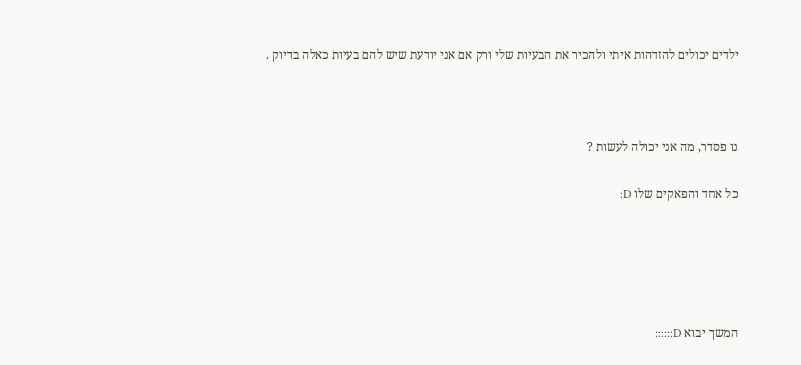ילדים יכולים להזדהות איתי ולהכיר את הבעיות שלי ורק אם אני יודעת שיש להם בעיות כאלה בדיוק .



נו פסדר, מה אני יכולה לעשות ?

כל אחד והפאקים שלו D:





המשך יבוא D::::::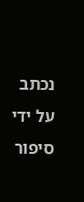נכתב על ידי סיפור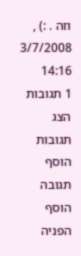וזה . :) , 3/7/2008 14:16
1 תגובות   הצג תגובות    הוסף תגובה   הוסף הפניה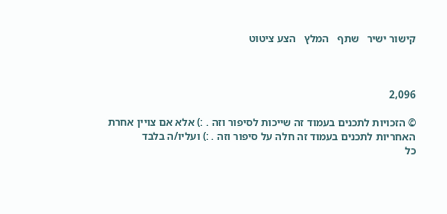קישור ישיר   שתף   המלץ   הצע ציטוט



2,096

© הזכויות לתכנים בעמוד זה שייכות לסיפור וזה . :) אלא אם צויין אחרת
האחריות לתכנים בעמוד זה חלה על סיפור וזה . :) ועליו/ה בלבד
כל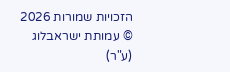הזכויות שמורות 2026 © עמותת ישראבלוג (ע"ר)